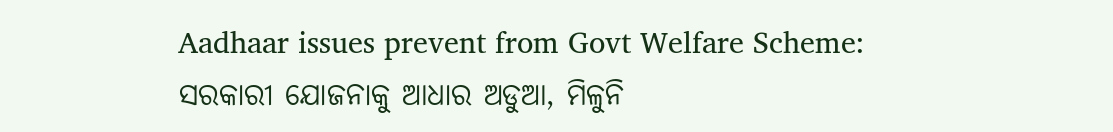Aadhaar issues prevent from Govt Welfare Scheme: ସରକାରୀ ଯୋଜନାକୁ ଆଧାର ଅଡୁଆ, ମିଳୁନି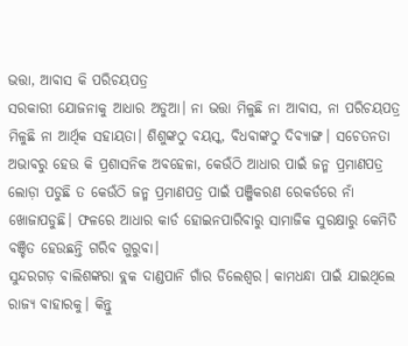ଭତ୍ତା, ଆବାସ କି ପରିଚୟପତ୍ର
ସରକାରୀ ଯୋଜନାକୁ ଆଧାର ଅଡୁଆ। ନା ଭତ୍ତା ମିଳୁଛି ନା ଆବାସ, ନା ପରିଚୟପତ୍ର ମିଳୁଛି ନା ଆର୍ଥିକ ସହାୟତା। ଶିଶୁଙ୍କଠୁ ବୟସ୍କ, ବିଧବାଙ୍କଠୁ ଦିବ୍ୟାଙ୍ଗ। ସଚେତନତା ଅଭାବରୁ ହେଉ କି ପ୍ରଶାସନିକ ଅବହେଳା, କେଉଁଠି ଆଧାର ପାଇଁ ଜନ୍ମ ପ୍ରମାଣପତ୍ର ଲୋଡ଼ା ପଡୁଛି ତ କେଉଁଠି ଜନ୍ମ ପ୍ରମାଣପତ୍ର ପାଇଁ ପଞ୍ଜିକରଣ ରେକର୍ଡରେ ନାଁ ଖୋଜାପଡୁଛି। ଫଳରେ ଆଧାର କାର୍ଡ ହୋଇନପାରିବାରୁ ସାମାଜିକ ସୁରକ୍ଷାରୁ କେମିତି ବଞ୍ଚିତ ହେଉଛନ୍ତି ଗରିବ ଗୁରୁବା।
ସୁନ୍ଦରଗଡ଼ ବାଲିଶଙ୍କରା ବ୍ଲକ ଦାଣ୍ଡପାନି ଗାଁର ଡିଲେଶ୍ବର। କାମଧନ୍ଧା ପାଇଁ ଯାଇଥିଲେ ରାଜ୍ୟ ବାହାରକୁ। କିନ୍ତୁ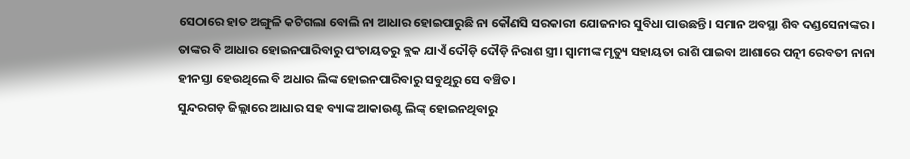ସେଠାରେ ହାତ ଅଙ୍ଗୁଳି କଟିଗଲା ବୋଲି ନା ଆଧାର ହୋଇପାରୁଛି ନା କୌଣସି ସରକାରୀ ଯୋଜନାର ସୁବିଧା ପାଉଛନ୍ତି। ସମାନ ଅବସ୍ଥା ଶିବ ଦଣ୍ଡସେନାଙ୍କର। ତାଙ୍କର ବି ଆଧାର ହୋଇନପାରିବାରୁ ପଂଚାୟତରୁ ବ୍ଲକ ଯାଏଁ ଦୌଡ଼ି ଦୌଡ଼ି ନିରାଶ ସ୍ତ୍ରୀ। ସ୍ବାମୀଙ୍କ ମୃତ୍ୟୁ ସହାୟତା ରାଶି ପାଇବା ଆଶାରେ ପତ୍ନୀ ରେବତୀ ନାନା ହୀନସ୍ତା ହେଉଥିଲେ ବି ଅଧାର ଲିଙ୍କ ହୋଇନପାରିବାରୁ ସବୁଥିରୁ ସେ ବଞ୍ଚିତ।
ସୁନ୍ଦରଗଡ଼ ଜିଲ୍ଲାରେ ଆଧାର ସହ ବ୍ୟାଙ୍କ ଆକାଉଣ୍ଟ ଲିଙ୍କ୍ ହୋଇନଥିବାରୁ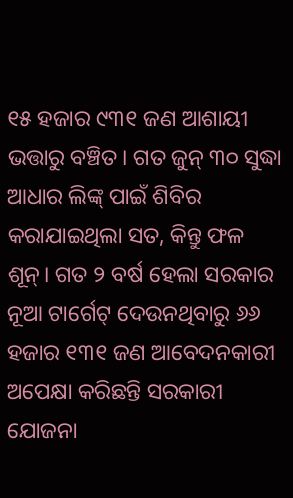୧୫ ହଜାର ୯୩୧ ଜଣ ଆଶାୟୀ ଭତ୍ତାରୁ ବଞ୍ଚିତ। ଗତ ଜୁନ୍ ୩୦ ସୁଦ୍ଧା ଆଧାର ଲିଙ୍କ୍ ପାଇଁ ଶିବିର କରାଯାଇଥିଲା ସତ, କିନ୍ତୁ ଫଳ ଶୂନ୍। ଗତ ୨ ବର୍ଷ ହେଲା ସରକାର ନୂଆ ଟାର୍ଗେଟ୍ ଦେଉନଥିବାରୁ ୬୬ ହଜାର ୧୩୧ ଜଣ ଆବେଦନକାରୀ ଅପେକ୍ଷା କରିଛନ୍ତି ସରକାରୀ ଯୋଜନା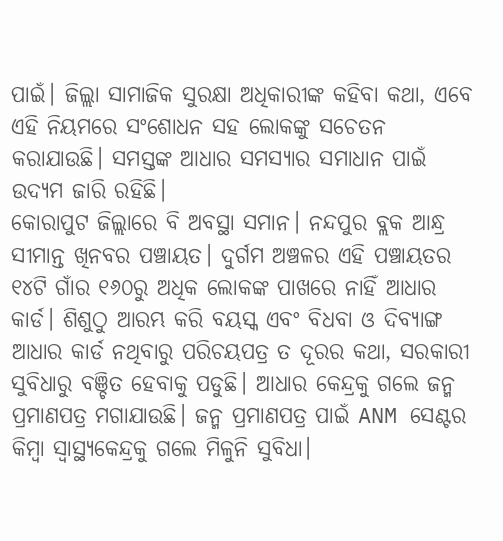ପାଇଁ। ଜିଲ୍ଲା ସାମାଜିକ ସୁରକ୍ଷା ଅଧିକାରୀଙ୍କ କହିବା କଥା, ଏବେ ଏହି ନିୟମରେ ସଂଶୋଧନ ସହ ଲୋକଙ୍କୁ ସଚେତନ କରାଯାଉଛି। ସମସ୍ତଙ୍କ ଆଧାର ସମସ୍ୟାର ସମାଧାନ ପାଇଁ ଉଦ୍ୟମ ଜାରି ରହିଛି।
କୋରାପୁଟ ଜିଲ୍ଲାରେ ବି ଅବସ୍ଥା ସମାନ। ନନ୍ଦପୁର ବ୍ଲକ ଆନ୍ଧ୍ର ସୀମାନ୍ତ ଖିନବର ପଞ୍ଚାୟତ। ଦୁର୍ଗମ ଅଞ୍ଚଳର ଏହି ପଞ୍ଚାୟତର ୧୪ଟି ଗାଁର ୧୬୦ରୁ ଅଧିକ ଲୋକଙ୍କ ପାଖରେ ନାହିଁ ଆଧାର କାର୍ଡ। ଶିଶୁଠୁ ଆରମ୍ଭ କରି ବୟସ୍କ ଏବଂ ବିଧବା ଓ ଦିବ୍ୟାଙ୍ଗ ଆଧାର କାର୍ଡ ନଥିବାରୁ ପରିଚୟପତ୍ର ତ ଦୂରର କଥା, ସରକାରୀ ସୁବିଧାରୁ ବଞ୍ଚିତ ହେବାକୁ ପଡୁଛି। ଆଧାର କେନ୍ଦ୍ରକୁ ଗଲେ ଜନ୍ମ ପ୍ରମାଣପତ୍ର ମଗାଯାଉଛି। ଜନ୍ମ ପ୍ରମାଣପତ୍ର ପାଇଁ ANM ସେଣ୍ଟର କିମ୍ବା ସ୍ୱାସ୍ଥ୍ୟକେନ୍ଦ୍ରକୁ ଗଲେ ମିଳୁନି ସୁବିଧା।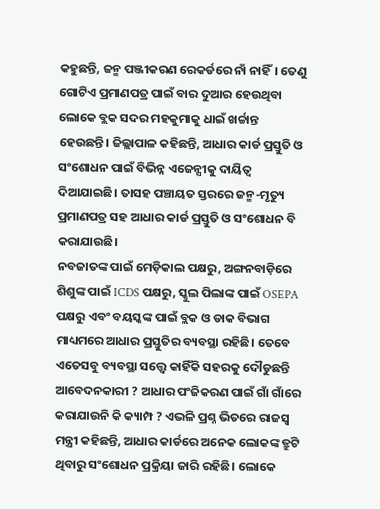କହୁଛନ୍ତି, ଜନ୍ମ ପଞ୍ଜୀକରଣ ରେକର୍ଡରେ ନାଁ ନାହିଁ। ତେଣୁ ଗୋଟିଏ ପ୍ରମାଣପତ୍ର ପାଇଁ ବାର ଦୁଆର ହେଉଥିବା ଲୋକେ ବ୍ଲକ ସଦର ମହକୁମାକୁ ଧାଇଁ ଖର୍ଚ୍ଚାନ୍ତ ହେଉଛନ୍ତି। ଜିଲ୍ଲାପାଳ କହିଛନ୍ତି, ଆଧାର କାର୍ଡ ପ୍ରସ୍ତୁତି ଓ ସଂଶୋଧନ ପାଇଁ ବିଭିନ୍ନ ଏଜେନ୍ସୀକୁ ଦାୟିତ୍ୱ ଦିଆଯାଇଛି। ତାସହ ପଞ୍ଚାୟତ ସ୍ତରରେ ଜନ୍ମ-ମୃତ୍ୟୁ ପ୍ରମାଣପତ୍ର ସହ ଆଧାର କାର୍ଡ ପ୍ରସ୍ତୁତି ଓ ସଂଶୋଧନ ବି କରାଯାଉଛି।
ନବଜାତଙ୍କ ପାଇଁ ମେଡ଼ିକାଲ ପକ୍ଷରୁ, ଅଙ୍ଗନବାଡ଼ିରେ ଶିଶୁଙ୍କ ପାଇଁ ICDS ପକ୍ଷରୁ, ସ୍କୁଲ ପିଲାଙ୍କ ପାଇଁ OSEPA ପକ୍ଷରୁ ଏବଂ ବୟସ୍କଙ୍କ ପାଇଁ ବ୍ଲକ ଓ ଡାକ ବିଭାଗ ମାଧ୍ୟମରେ ଆଧାର ପ୍ରସ୍ତୁତିର ବ୍ୟବସ୍ଥା ରହିଛି। ତେବେ ଏତେସବୁ ବ୍ୟବସ୍ଥା ସତ୍ତ୍ୱେ କାହିଁକି ସହରକୁ ଦୌଡୁଛନ୍ତି ଆବେଦନକାରୀ ? ଆଧାର ପଂଜିକରଣ ପାଇଁ ଗାଁ ଗାଁରେ କରାଯାଉନି କି କ୍ୟାମ୍ପ ? ଏଭଳି ପ୍ରଶ୍ନ ଭିତରେ ରାଜସ୍ବ ମନ୍ତ୍ରୀ କହିଛନ୍ତି, ଆଧାର କାର୍ଡରେ ଅନେକ ଲୋକଙ୍କ ତ୍ରୁଟି ଥିବାରୁ ସଂଶୋଧନ ପ୍ରକ୍ରିୟା ଜାରି ରହିଛି। ଲୋକେ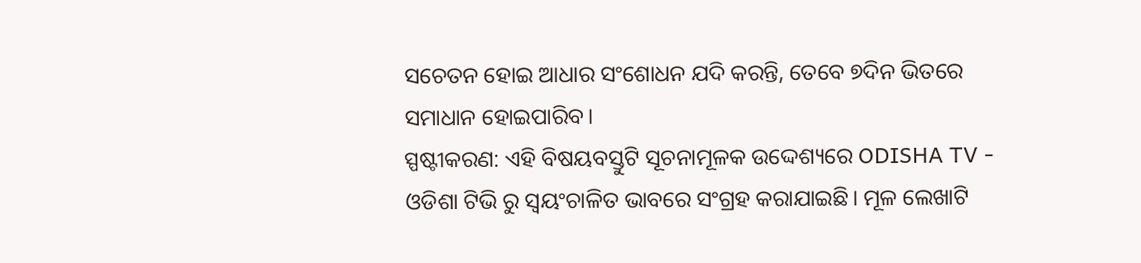ସଚେତନ ହୋଇ ଆଧାର ସଂଶୋଧନ ଯଦି କରନ୍ତି, ତେବେ ୭ଦିନ ଭିତରେ ସମାଧାନ ହୋଇପାରିବ।
ସ୍ପଷ୍ଟୀକରଣ: ଏହି ବିଷୟବସ୍ତୁଟି ସୂଚନାମୂଳକ ଉଦ୍ଦେଶ୍ୟରେ ODISHA TV - ଓଡିଶା ଟିଭି ରୁ ସ୍ୱୟଂଚାଳିତ ଭାବରେ ସଂଗ୍ରହ କରାଯାଇଛି। ମୂଳ ଲେଖାଟି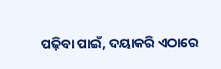ପଢ଼ିବା ପାଇଁ, ଦୟାକରି ଏଠାରେ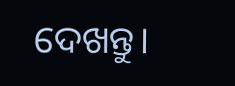ଦେଖନ୍ତୁ।